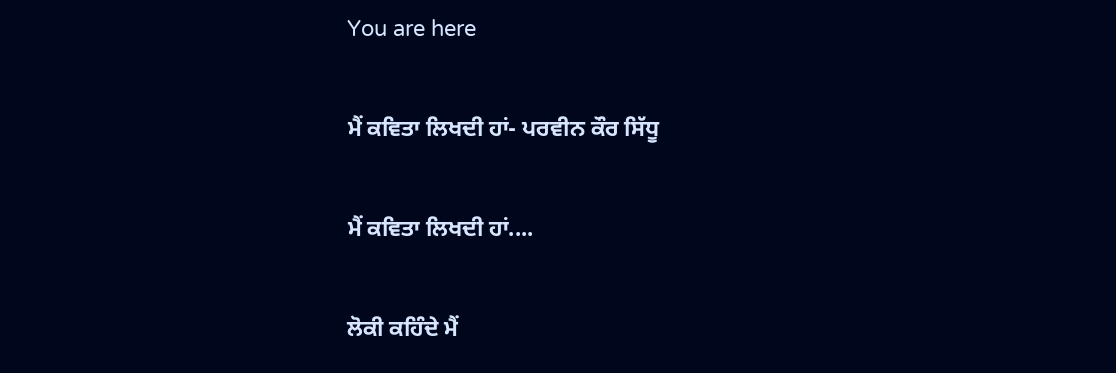You are here

ਮੈਂ ਕਵਿਤਾ ਲਿਖਦੀ ਹਾਂ- ਪਰਵੀਨ ਕੌਰ ਸਿੱਧੂ

ਮੈਂ ਕਵਿਤਾ ਲਿਖਦੀ ਹਾਂ....

ਲੋਕੀ ਕਹਿੰਦੇ ਮੈਂ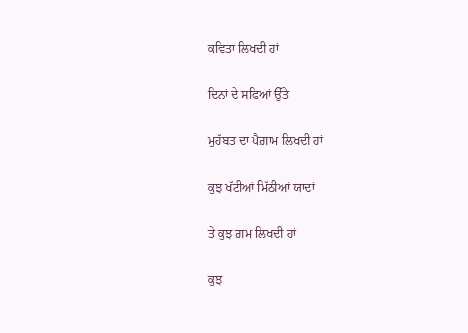ਕਵਿਤਾ ਲਿਖਦੀ ਹਾਂ

ਦਿਨਾਂ ਦੇ ਸਫਿਆਂ ਉੱਤੇ

ਮੁਹੱਬਤ ਦਾ ਪੈਗ਼ਾਮ ਲਿਖਦੀ ਹਾਂ

ਕੁਝ ਖੱਟੀਆਂ ਮਿੱਠੀਆਂ ਯਾਦਾਂ

ਤੇ ਕੁਝ ਗ਼ਮ ਲਿਖਦੀ ਹਾਂ

ਕੁਝ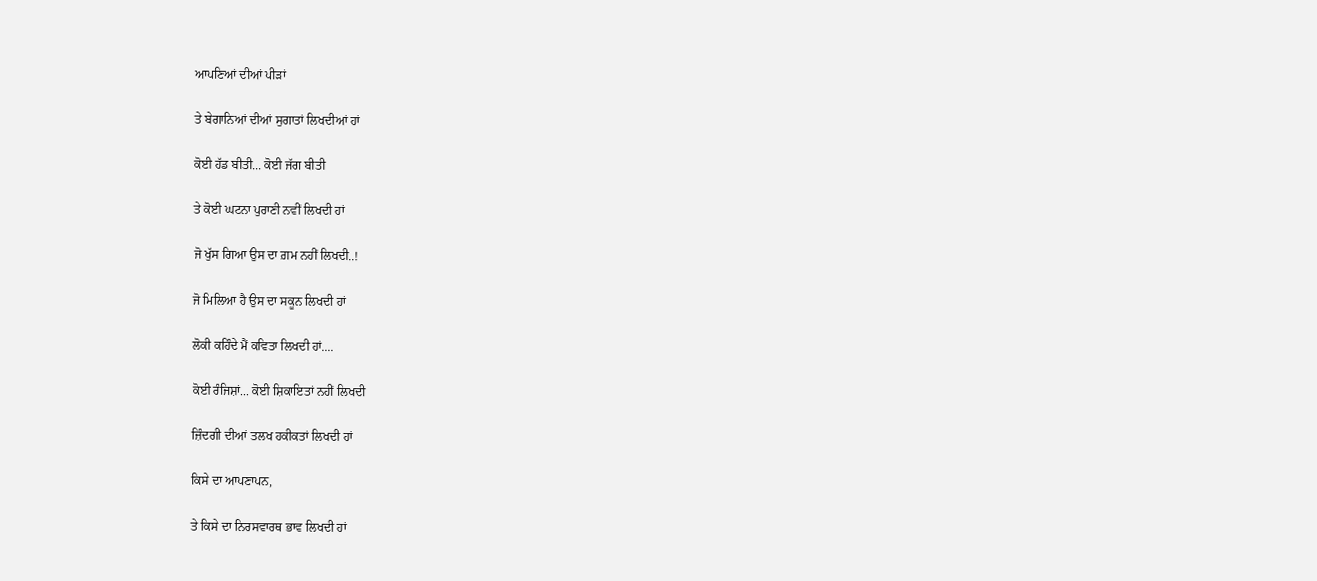ਆਪਣਿਆਂ ਦੀਆਂ ਪੀੜਾਂ

ਤੇ ਬੇਗਾਨਿਆਂ ਦੀਆਂ ਸੁਗਾਤਾਂ ਲਿਖਦੀਆਂ ਹਾਂ

ਕੋਈ ਹੱਡ ਬੀਤੀ... ਕੋਈ ਜੱਗ ਬੀਤੀ

ਤੇ ਕੋਈ ਘਟਨਾ ਪੁਰਾਣੀ ਨਵੀਂ ਲਿਖਦੀ ਹਾਂ

ਜੋ ਖੁੱਸ ਗਿਆ ਉਸ ਦਾ ਗ਼ਮ ਨਹੀਂ ਲਿਖਦੀ..!

ਜੋ ਮਿਲਿਆ ਹੈ ਉਸ ਦਾ ਸਕੂਨ ਲਿਖਦੀ ਹਾਂ

ਲੋਕੀ ਕਹਿੰਦੇ ਮੈਂ ਕਵਿਤਾ ਲਿਖਦੀ ਹਾਂ....

ਕੋਈ ਰੰਜਿਸ਼ਾਂ... ਕੋਈ ਸ਼ਿਕਾਇਤਾਂ ਨਹੀਂ ਲਿਖਦੀ

ਜ਼ਿੰਦਗੀ ਦੀਆਂ ਤਲਖ ਹਕੀਕਤਾਂ ਲਿਖਦੀ ਹਾਂ

ਕਿਸੇ ਦਾ ਆਪਣਾਪਨ,

ਤੇ ਕਿਸੇ ਦਾ ਨਿਰਸਵਾਰਥ ਭਾਵ ਲਿਖਦੀ ਹਾਂ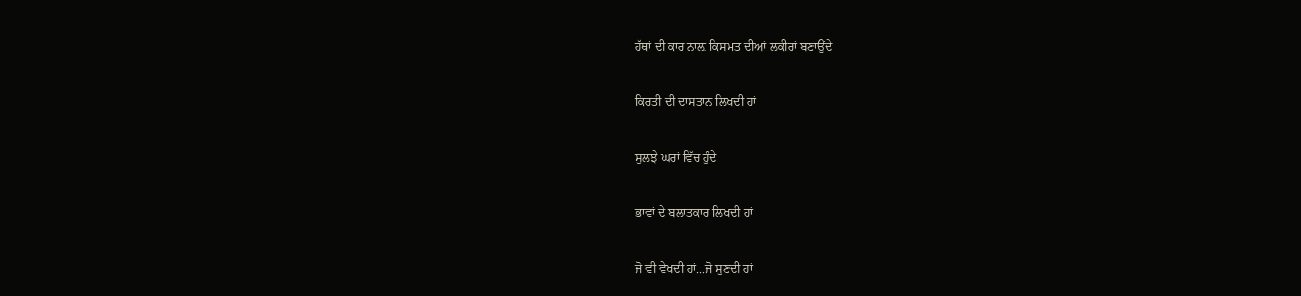ਹੱਥਾਂ ਦੀ ਕਾਰ ਨਾਲ਼ ਕਿਸਮਤ ਦੀਆਂ ਲਕੀਰਾਂ ਬਣਾਉਂਦੇ

ਕਿਰਤੀ ਦੀ ਦਾਸਤਾਨ ਲਿਖਦੀ ਹਾਂ

ਸੁਲਝੇ ਘਰਾਂ ਵਿੱਚ ਹੁੰਦੇ

ਭਾਵਾਂ ਦੇ ਬਲਾਤਕਾਰ ਲਿਖਦੀ ਹਾਂ

ਜੋ ਵੀ ਵੇਖਦੀ ਹਾਂ...ਜੋ ਸੁਣਦੀ ਹਾਂ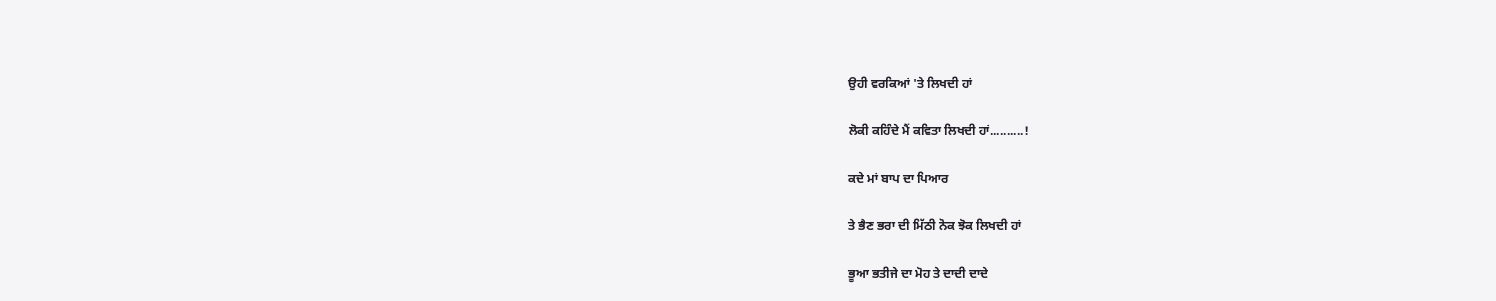ਉਹੀ ਵਰਕਿਆਂ 'ਤੇ ਲਿਖਦੀ ਹਾਂ

ਲੋਕੀ ਕਹਿੰਦੇ ਮੈਂ ਕਵਿਤਾ ਲਿਖਦੀ ਹਾਂ..........!

ਕਦੇ ਮਾਂ ਬਾਪ ਦਾ ਪਿਆਰ

ਤੇ ਭੈਣ ਭਰਾ ਦੀ ਮਿੱਠੀ ਨੋਕ ਝੋਕ ਲਿਖਦੀ ਹਾਂ

ਭੂਆ ਭਤੀਜੇ ਦਾ ਮੋਹ ਤੇ ਦਾਦੀ ਦਾਦੇ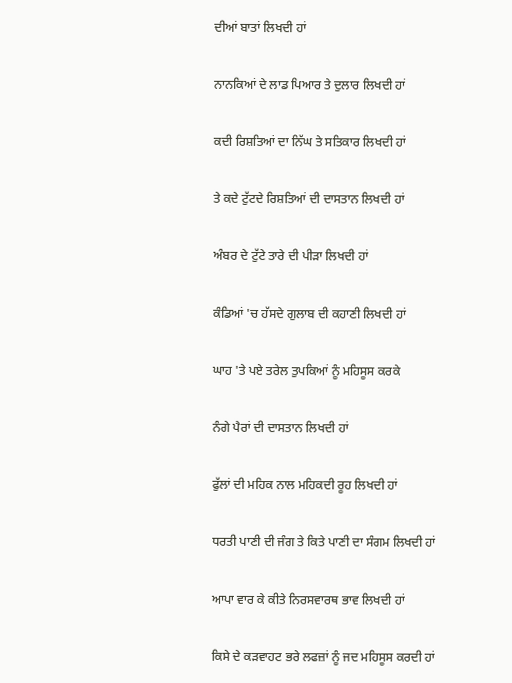ਦੀਆਂ ਬਾਤਾਂ ਲਿਖਦੀ ਹਾਂ

ਨਾਨਕਿਆਂ ਦੇ ਲਾਡ ਪਿਆਰ ਤੇ ਦੁਲਾਰ ਲਿਖਦੀ ਹਾਂ

ਕਦੀ ਰਿਸ਼ਤਿਆਂ ਦਾ ਨਿੱਘ ਤੇ ਸਤਿਕਾਰ ਲਿਖਦੀ ਹਾਂ

ਤੇ ਕਦੇ ਟੁੱਟਦੇ ਰਿਸ਼ਤਿਆਂ ਦੀ ਦਾਸਤਾਨ ਲਿਖਦੀ ਹਾਂ

ਅੰਬਰ ਦੇ ਟੁੱਟੇ ਤਾਰੇ ਦੀ ਪੀੜਾ ਲਿਖਦੀ ਹਾਂ

ਕੰਡਿਆਂ 'ਚ ਹੱਸਦੇ ਗੁਲਾਬ ਦੀ ਕਹਾਣੀ ਲਿਖਦੀ ਹਾਂ

ਘਾਹ 'ਤੇ ਪਏ ਤਰੇਲ ਤੁਪਕਿਆਂ ਨੂੰ ਮਹਿਸੂਸ ਕਰਕੇ

ਨੰਗੇ ਪੈਰਾਂ ਦੀ ਦਾਸਤਾਨ ਲਿਖਦੀ ਹਾਂ

ਫੁੱਲਾਂ ਦੀ ਮਹਿਕ ਨਾਲ ਮਹਿਕਦੀ ਰੂਹ ਲਿਖਦੀ ਹਾਂ

ਧਰਤੀ ਪਾਣੀ ਦੀ ਜੰਗ ਤੇ ਕਿਤੇ ਪਾਣੀ ਦਾ ਸੰਗਮ ਲਿਖਦੀ ਹਾਂ

ਆਪਾ ਵਾਰ ਕੇ ਕੀਤੇ ਨਿਰਸਵਾਰਥ ਭਾਵ ਲਿਖਦੀ ਹਾਂ

ਕਿਸੇ ਦੇ ਕੜਵਾਹਟ ਭਰੇ ਲਫਜ਼ਾਂ ਨੂੰ ਜਦ ਮਹਿਸੂਸ ਕਰਦੀ ਹਾਂ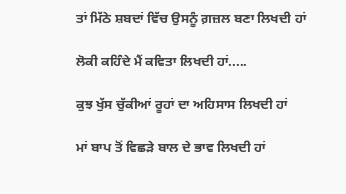ਤਾਂ ਮਿੱਠੇ ਸ਼ਬਦਾਂ ਵਿੱਚ ਉਸਨੂੰ ਗ਼ਜ਼ਲ ਬਣਾ ਲਿਖਦੀ ਹਾਂ

ਲੋਕੀ ਕਹਿੰਦੇ ਮੈਂ ਕਵਿਤਾ ਲਿਖਦੀ ਹਾਂ.....

ਕੁਝ ਖੁੱਸ ਚੁੱਕੀਆਂ ਰੂਹਾਂ ਦਾ ਅਹਿਸਾਸ ਲਿਖਦੀ ਹਾਂ

ਮਾਂ ਬਾਪ ਤੋਂ ਵਿਛੜੇ ਬਾਲ ਦੇ ਭਾਵ ਲਿਖਦੀ ਹਾਂ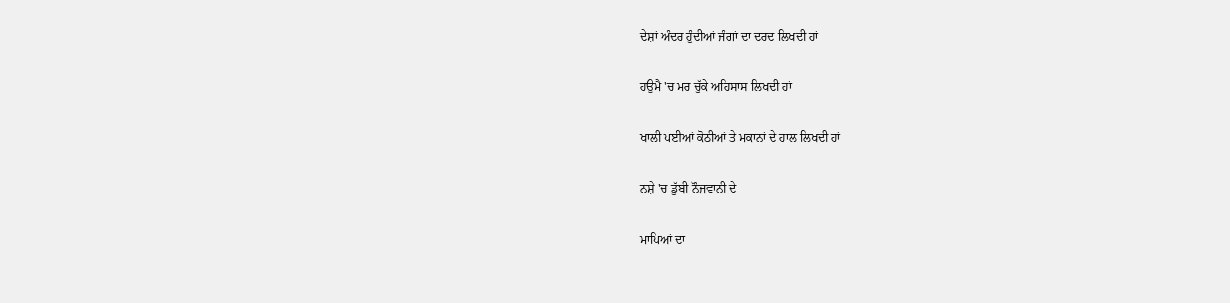ਦੇਸ਼ਾਂ ਅੰਦਰ ਹੁੰਦੀਆਂ ਜੰਗਾਂ ਦਾ ਦਰਦ ਲਿਖਦੀ ਹਾਂ

ਹਉਮੈ 'ਚ ਮਰ ਚੁੱਕੇ ਅਹਿਸਾਸ ਲਿਖਦੀ ਹਾਂ

ਖਾਲੀ ਪਈਆਂ ਕੋਠੀਆਂ ਤੇ ਮਕਾਨਾਂ ਦੇ ਹਾਲ ਲਿਖਦੀ ਹਾਂ

ਨਸ਼ੇ 'ਚ ਡੁੱਬੀ ਨੌਜਵਾਨੀ ਦੇ

ਮਾਪਿਆਂ ਦਾ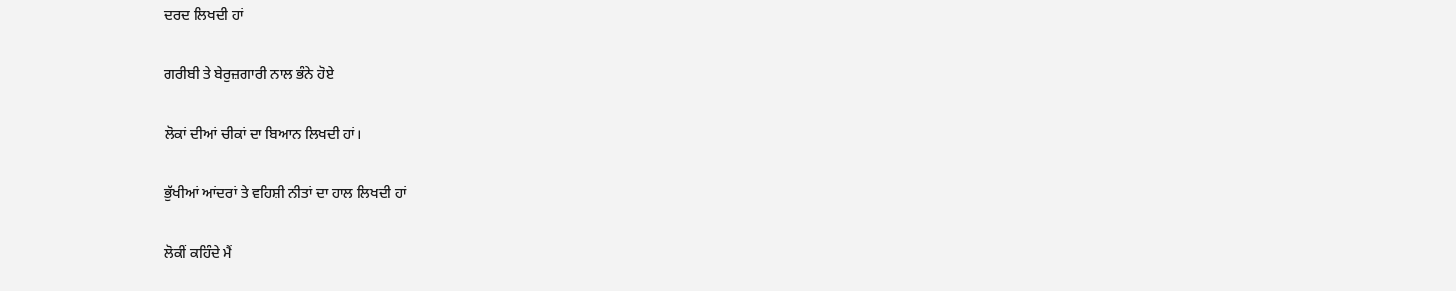ਦਰਦ ਲਿਖਦੀ ਹਾਂ

ਗਰੀਬੀ ਤੇ ਬੇਰੁਜ਼ਗਾਰੀ ਨਾਲ ਭੰਨੇ ਹੋਏ

ਲੋਕਾਂ ਦੀਆਂ ਚੀਕਾਂ ਦਾ ਬਿਆਨ ਲਿਖਦੀ ਹਾਂ।

ਭੁੱਖੀਆਂ ਆਂਦਰਾਂ ਤੇ ਵਹਿਸ਼ੀ ਨੀਤਾਂ ਦਾ ਹਾਲ ਲਿਖਦੀ ਹਾਂ

ਲੋਕੀਂ ਕਹਿੰਦੇ ਮੈਂ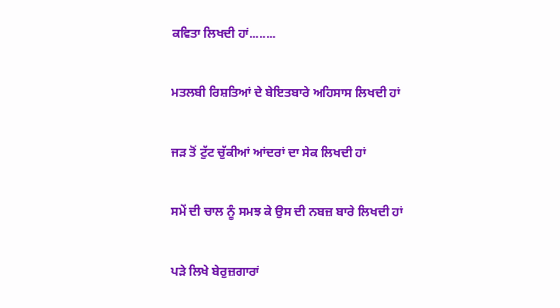ਕਵਿਤਾ ਲਿਖਦੀ ਹਾਂ........

ਮਤਲਬੀ ਰਿਸ਼ਤਿਆਂ ਦੇ ਬੇਇਤਬਾਰੇ ਅਹਿਸਾਸ ਲਿਖਦੀ ਹਾਂ

ਜੜ ਤੋਂ ਟੁੱਟ ਚੁੱਕੀਆਂ ਆਂਦਰਾਂ ਦਾ ਸੇਕ ਲਿਖਦੀ ਹਾਂ

ਸਮੇਂ ਦੀ ਚਾਲ ਨੂੰ ਸਮਝ ਕੇ ਉਸ ਦੀ ਨਬਜ਼ ਬਾਰੇ ਲਿਖਦੀ ਹਾਂ

ਪੜੇ ਲਿਖੇ ਬੇਰੁਜ਼ਗਾਰਾਂ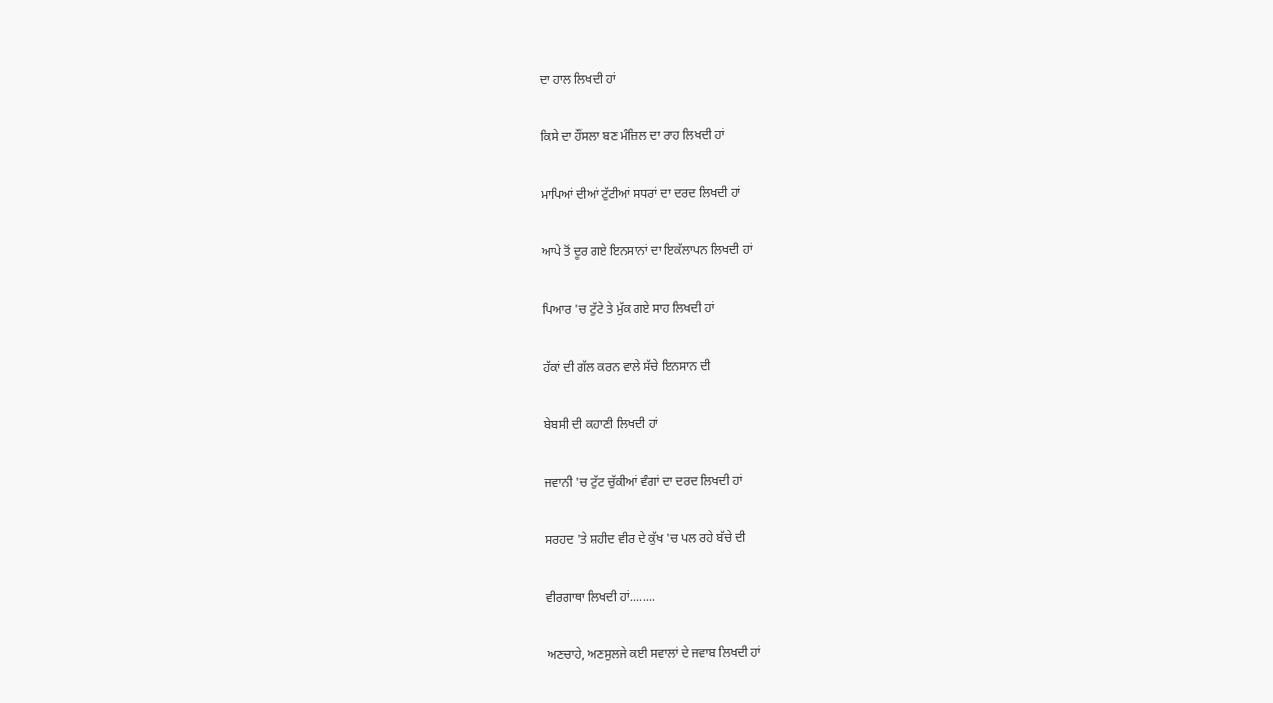ਦਾ ਹਾਲ ਲਿਖਦੀ ਹਾਂ

ਕਿਸੇ ਦਾ ਹੌਂਸਲਾ ਬਣ ਮੰਜ਼ਿਲ ਦਾ ਰਾਹ ਲਿਖਦੀ ਹਾਂ

ਮਾਪਿਆਂ ਦੀਆਂ ਟੁੱਟੀਆਂ ਸਧਰਾਂ ਦਾ ਦਰਦ ਲਿਖਦੀ ਹਾਂ

ਆਪੇ ਤੋਂ ਦੂਰ ਗਏ ਇਨਸਾਨਾਂ ਦਾ ਇਕੱਲਾਪਨ ਲਿਖਦੀ ਹਾਂ

ਪਿਆਰ 'ਚ ਟੁੱਟੇ ਤੇ ਮੁੱਕ ਗਏ ਸਾਹ ਲਿਖਦੀ ਹਾਂ

ਹੱਕਾਂ ਦੀ ਗੱਲ ਕਰਨ ਵਾਲੇ ਸੱਚੇ ਇਨਸਾਨ ਦੀ

ਬੇਬਸੀ ਦੀ ਕਹਾਣੀ ਲਿਖਦੀ ਹਾਂ

ਜਵਾਨੀ 'ਚ ਟੁੱਟ ਚੁੱਕੀਆਂ ਵੰਗਾਂ ਦਾ ਦਰਦ ਲਿਖਦੀ ਹਾਂ

ਸਰਹਦ 'ਤੇ ਸ਼ਹੀਦ ਵੀਰ ਦੇ ਕੁੱਖ 'ਚ ਪਲ ਰਹੇ ਬੱਚੇ ਦੀ

ਵੀਰਗਾਥਾ ਲਿਖਦੀ ਹਾਂ........

ਅਣਚਾਹੇ, ਅਣਸੁਲਜੇ ਕਈ ਸਵਾਲਾਂ ਦੇ ਜਵਾਬ ਲਿਖਦੀ ਹਾਂ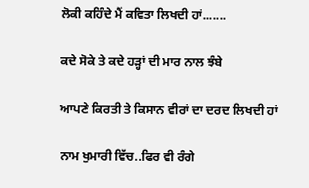ਲੋਕੀ ਕਹਿੰਦੇ ਮੈਂ ਕਵਿਤਾ ਲਿਖਦੀ ਹਾਂ.......

ਕਦੇ ਸੋਕੇ ਤੇ ਕਦੇ ਹੜ੍ਹਾਂ ਦੀ ਮਾਰ ਨਾਲ ਝੰਬੇ

ਆਪਣੇ ਕਿਰਤੀ ਤੇ ਕਿਸਾਨ ਵੀਰਾਂ ਦਾ ਦਰਦ ਲਿਖਦੀ ਹਾਂ

ਨਾਮ ਖੁਮਾਰੀ ਵਿੱਚ..ਫਿਰ ਵੀ ਰੰਗੇ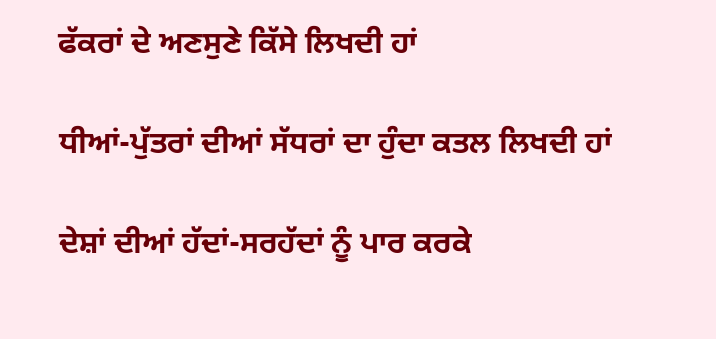ਫੱਕਰਾਂ ਦੇ ਅਣਸੁਣੇ ਕਿੱਸੇ ਲਿਖਦੀ ਹਾਂ

ਧੀਆਂ-ਪੁੱਤਰਾਂ ਦੀਆਂ ਸੱਧਰਾਂ ਦਾ ਹੁੰਦਾ ਕਤਲ ਲਿਖਦੀ ਹਾਂ

ਦੇਸ਼ਾਂ ਦੀਆਂ ਹੱਦਾਂ-ਸਰਹੱਦਾਂ ਨੂੰ ਪਾਰ ਕਰਕੇ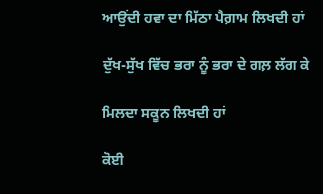ਆਉਂਦੀ ਹਵਾ ਦਾ ਮਿੱਠਾ ਪੈਗ਼ਾਮ ਲਿਖਦੀ ਹਾਂ

ਦੁੱਖ-ਸੁੱਖ ਵਿੱਚ ਭਰਾ ਨੂੰ ਭਰਾ ਦੇ ਗਲ਼ ਲੱਗ ਕੇ

ਮਿਲਦਾ ਸਕੂਨ ਲਿਖਦੀ ਹਾਂ

ਕੋਈ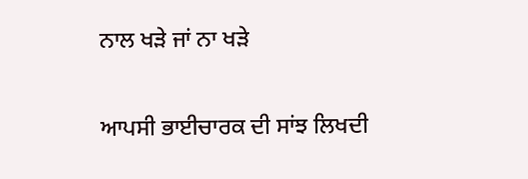ਨਾਲ ਖੜੇ ਜਾਂ ਨਾ ਖੜੇ

ਆਪਸੀ ਭਾਈਚਾਰਕ ਦੀ ਸਾਂਝ ਲਿਖਦੀ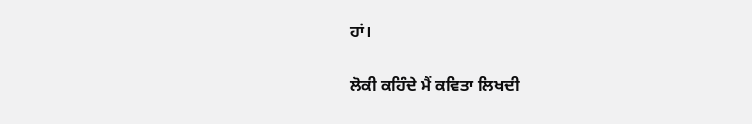ਹਾਂ।

ਲੋਕੀ ਕਹਿੰਦੇ ਮੈਂ ਕਵਿਤਾ ਲਿਖਦੀ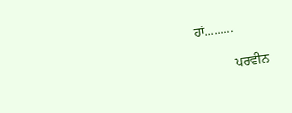ਹਾਂ.........

           ਪਰਵੀਨ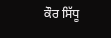ਕੌਰ ਸਿੱਧੂ